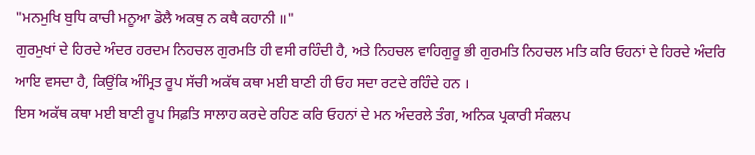"ਮਨਮੁਖਿ ਬੁਧਿ ਕਾਚੀ ਮਨੂਆ ਡੋਲੈ ਅਕਥੁ ਨ ਕਥੈ ਕਹਾਨੀ ॥"
ਗੁਰਮੁਖਾਂ ਦੇ ਹਿਰਦੇ ਅੰਦਰ ਹਰਦਮ ਨਿਹਚਲ ਗੁਰਮਤਿ ਹੀ ਵਸੀ ਰਹਿੰਦੀ ਹੈ, ਅਤੇ ਨਿਹਚਲ ਵਾਹਿਗੁਰੂ ਭੀ ਗੁਰਮਤਿ ਨਿਹਚਲ ਮਤਿ ਕਰਿ ਓਹਨਾਂ ਦੇ ਹਿਰਦੇ ਅੰਦਰਿ ਆਇ ਵਸਦਾ ਹੈ, ਕਿਉਂਕਿ ਅੰਮ੍ਰਿਤ ਰੂਪ ਸੱਚੀ ਅਕੱਥ ਕਥਾ ਮਈ ਬਾਣੀ ਹੀ ਓਹ ਸਦਾ ਰਟਦੇ ਰਹਿੰਦੇ ਹਨ ।
ਇਸ ਅਕੱਥ ਕਥਾ ਮਈ ਬਾਣੀ ਰੂਪ ਸਿਫ਼ਤਿ ਸਾਲਾਹ ਕਰਦੇ ਰਹਿਣ ਕਰਿ ਓਹਨਾਂ ਦੇ ਮਨ ਅੰਦਰਲੇ ਤੰਗ, ਅਨਿਕ ਪ੍ਰਕਾਰੀ ਸੰਕਲਪ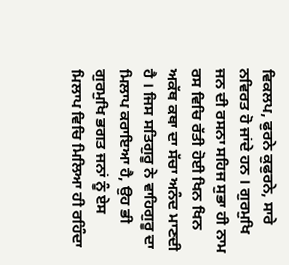ਵਿਕਲਪ, ਫੁਰਨੇ ਕੁਫੁਰਨੇ, ਸਾਰੇ ਨਵਿਰਤ ਹੋ ਜਾਂਦੇ ਹਨ । ਗੁਰਮੁਖਿ ਜਨ ਦੀ ਰਸਨਾ ਸਹਿਜ ਸੁਭਾ ਹੀ ਨਾਮ ਰਸ ਵਿਚਿ ਰੱਤੀ ਹੋਈ ਖਿਨ ਖਿਨ ਅਕੱਥ ਕਥਾ ਦਾ ਸੱਚਾ ਅਨੰਦ ਮਾਣਦੀ ਹੈ । ਜਿਸ ਸਤਿਗੁਰੂ ਨੇ ਵਾਹਿਗੁਰੂ ਦਾ ਮਿਲਾਪ ਕਰਾਇਆ ਹੈ, ਉਹ ਭੀ ਗੁਰਮੁਖਿ ਭਗਤ ਜਨਾਂ ਨੂੰ ਏਸ ਮਿਲਾਪ ਵਿਚਿ ਮਿਲਿਆ ਹੀ ਰਹਿੰਦਾ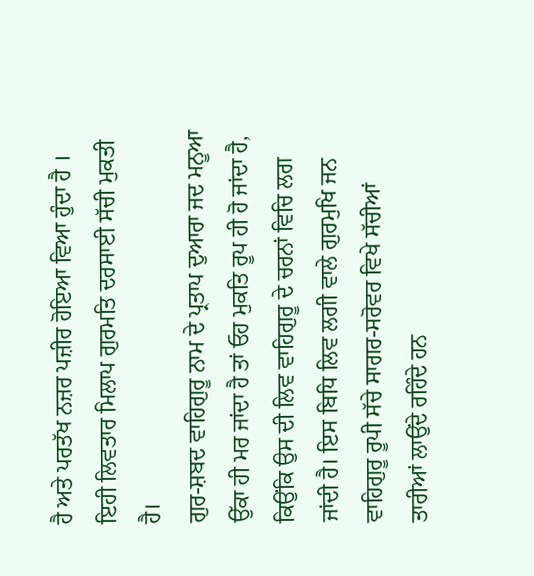ਹੈ ਅਤੇ ਪਰਤੱਖ ਨਜ਼ਰ ਪਜ਼ੀਰ ਹੋਇਆ ਵਿਆ ਹੁੰਦਾ ਹੈ । ਇਹੀ ਲਿਵਤਾਰ ਮਿਲਾਪ ਗੁਰਮਤਿ ਦਰਸਾਈ ਸੱਚੀ ਮੁਕਤੀ ਹੈ।
ਗੁਰ-ਸ਼ਬਦ ਵਾਹਿਗੁਰੂ ਨਾਮ ਦੇ ਪ੍ਰਤਾਪ ਦੁਆਰਾ ਜਦ ਮਨੂਆ ਉੱਕਾ ਹੀ ਮਰ ਜਾਂਦਾ ਹੈ ਤਾਂ ਓਹ ਮੁਕਤਿ ਰੂਪ ਹੀ ਹੋ ਜਾਂਦਾ ਹੈ, ਕਿਉਂਕਿ ਉਸ ਦੀ ਲਿਵ ਵਾਹਿਗੁਰੂ ਦੇ ਚਰਨਾਂ ਵਿਚਿ ਲਗ ਜਾਂਦੀ ਹੈ। ਇਸ ਬਿਧਿ ਲਿਵ ਲਗੀ ਵਾਲੇ ਗੁਰਮੁਖਿ ਜਨ ਵਾਹਿਗੁਰੂ ਰੂਪੀ ਸੱਚੇ ਸਾਗਰ-ਸਰੋਵਰ ਵਿਖੇ ਸੱਚੀਆਂ ਤਾਰੀਆਂ ਲਾਉਂਦੇ ਰਹਿੰਦੇ ਹਨ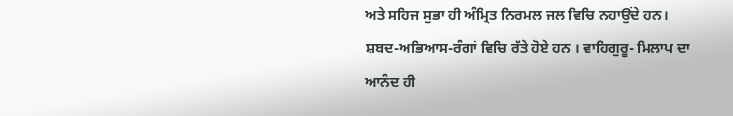ਅਤੇ ਸਹਿਜ ਸੁਭਾ ਹੀ ਅੰਮ੍ਰਿਤ ਨਿਰਮਲ ਜਲ ਵਿਚਿ ਨਹਾਉਂਦੇ ਹਨ। ਸ਼ਬਦ-ਅਭਿਆਸ-ਰੰਗਾਂ ਵਿਚਿ ਰੱਤੇ ਹੋਏ ਹਨ । ਵਾਹਿਗੁਰੂ- ਮਿਲਾਪ ਦਾ ਆਨੰਦ ਹੀ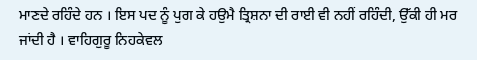ਮਾਣਦੇ ਰਹਿੰਦੇ ਹਨ । ਇਸ ਪਦ ਨੂੰ ਪੁਗ ਕੇ ਹਉਮੈ ਤ੍ਰਿਸ਼ਨਾ ਦੀ ਰਾਈ ਵੀ ਨਹੀਂ ਰਹਿੰਦੀ, ਉੱਕੀ ਹੀ ਮਰ ਜਾਂਦੀ ਹੈ । ਵਾਹਿਗੁਰੂ ਨਿਹਕੇਵਲ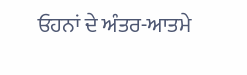ਓਹਨਾਂ ਦੇ ਅੰਤਰ-ਆਤਮੇ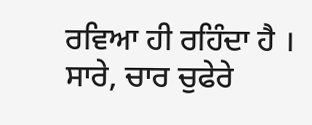ਰਵਿਆ ਹੀ ਰਹਿੰਦਾ ਹੈ । ਸਾਰੇ, ਚਾਰ ਚੁਫੇਰੇ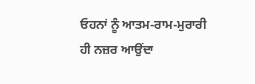ਓਹਨਾਂ ਨੂੰ ਆਤਮ-ਰਾਮ-ਮੁਰਾਰੀ ਹੀ ਨਜ਼ਰ ਆਉਂਦਾ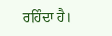ਰਹਿੰਦਾ ਹੈ।